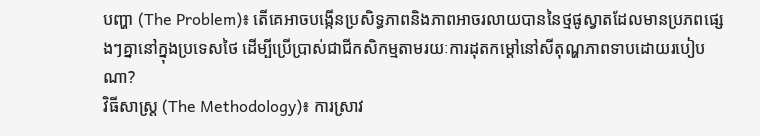បញ្ហា (The Problem)៖ តើគេអាចបង្កើនប្រសិទ្ធភាពនិងភាពអាចរលាយបាននៃថ្មផូស្វាតដែលមានប្រភពផ្សេងៗគ្នានៅក្នុងប្រទេសថៃ ដើម្បីប្រើប្រាស់ជាជីកសិកម្មតាមរយៈការដុតកម្ដៅនៅសីតុណ្ហភាពទាបដោយរបៀបណា?
វិធីសាស្ត្រ (The Methodology)៖ ការស្រាវ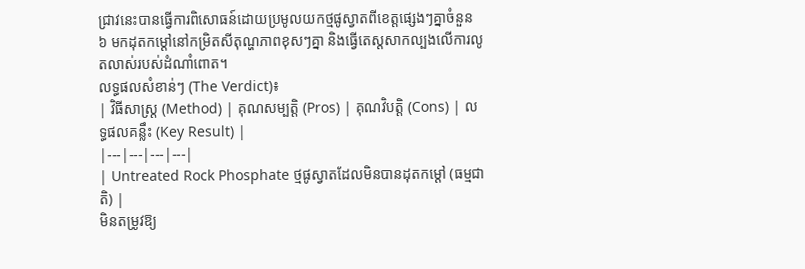ជ្រាវនេះបានធ្វើការពិសោធន៍ដោយប្រមូលយកថ្មផូស្វាតពីខេត្តផ្សេងៗគ្នាចំនួន ៦ មកដុតកម្ដៅនៅកម្រិតសីតុណ្ហភាពខុសៗគ្នា និងធ្វើតេស្តសាកល្បងលើការលូតលាស់របស់ដំណាំពោត។
លទ្ធផលសំខាន់ៗ (The Verdict)៖
| វិធីសាស្ត្រ (Method) | គុណសម្បត្តិ (Pros) | គុណវិបត្តិ (Cons) | លទ្ធផលគន្លឹះ (Key Result) |
|---|---|---|---|
| Untreated Rock Phosphate ថ្មផូស្វាតដែលមិនបានដុតកម្ដៅ (ធម្មជាតិ) |
មិនតម្រូវឱ្យ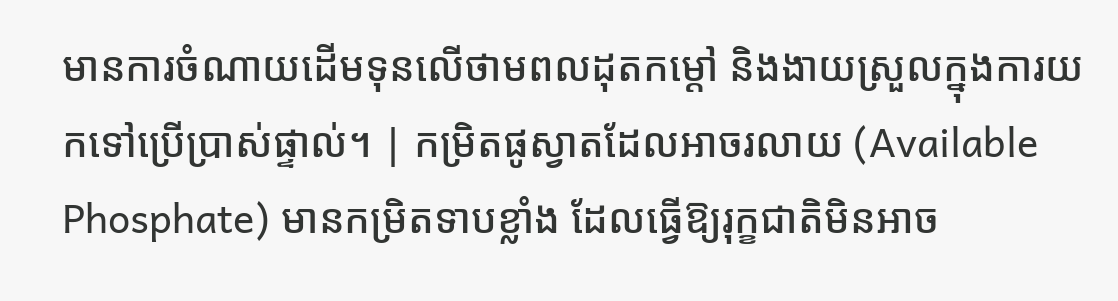មានការចំណាយដើមទុនលើថាមពលដុតកម្ដៅ និងងាយស្រួលក្នុងការយកទៅប្រើប្រាស់ផ្ទាល់។ | កម្រិតផូស្វាតដែលអាចរលាយ (Available Phosphate) មានកម្រិតទាបខ្លាំង ដែលធ្វើឱ្យរុក្ខជាតិមិនអាច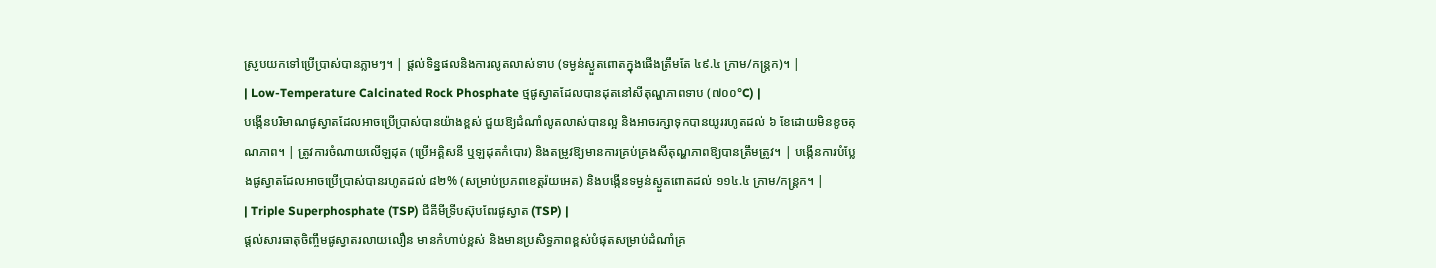ស្រូបយកទៅប្រើប្រាស់បានភ្លាមៗ។ | ផ្តល់ទិន្នផលនិងការលូតលាស់ទាប (ទម្ងន់ស្ងួតពោតក្នុងផើងត្រឹមតែ ៤៩.៤ ក្រាម/កន្ត្រក)។ |
| Low-Temperature Calcinated Rock Phosphate ថ្មផូស្វាតដែលបានដុតនៅសីតុណ្ហភាពទាប (៧០០°C) |
បង្កើនបរិមាណផូស្វាតដែលអាចប្រើប្រាស់បានយ៉ាងខ្ពស់ ជួយឱ្យដំណាំលូតលាស់បានល្អ និងអាចរក្សាទុកបានយូររហូតដល់ ៦ ខែដោយមិនខូចគុណភាព។ | ត្រូវការចំណាយលើឡដុត (ប្រើអគ្គិសនី ឬឡដុតកំបោរ) និងតម្រូវឱ្យមានការគ្រប់គ្រងសីតុណ្ហភាពឱ្យបានត្រឹមត្រូវ។ | បង្កើនការបំប្លែងផូស្វាតដែលអាចប្រើប្រាស់បានរហូតដល់ ៨២% (សម្រាប់ប្រភពខេត្តរ៉យអេត) និងបង្កើនទម្ងន់ស្ងួតពោតដល់ ១១៤.៤ ក្រាម/កន្ត្រក។ |
| Triple Superphosphate (TSP) ជីគីមីទ្រីបស៊ុបពែរផូស្វាត (TSP) |
ផ្តល់សារធាតុចិញ្ចឹមផូស្វាតរលាយលឿន មានកំហាប់ខ្ពស់ និងមានប្រសិទ្ធភាពខ្ពស់បំផុតសម្រាប់ដំណាំគ្រ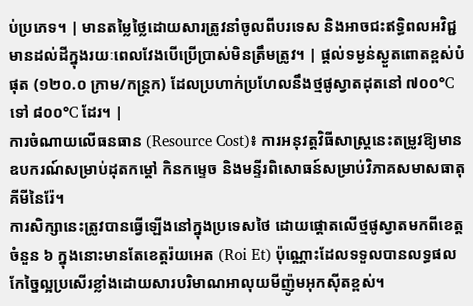ប់ប្រភេទ។ | មានតម្លៃថ្លៃដោយសារត្រូវនាំចូលពីបរទេស និងអាចជះឥទ្ធិពលអវិជ្ជមានដល់ដីក្នុងរយៈពេលវែងបើប្រើប្រាស់មិនត្រឹមត្រូវ។ | ផ្តល់ទម្ងន់ស្ងួតពោតខ្ពស់បំផុត (១២០.០ ក្រាម/កន្ត្រក) ដែលប្រហាក់ប្រហែលនឹងថ្មផូស្វាតដុតនៅ ៧០០°C ទៅ ៨០០°C ដែរ។ |
ការចំណាយលើធនធាន (Resource Cost)៖ ការអនុវត្តវិធីសាស្ត្រនេះតម្រូវឱ្យមានឧបករណ៍សម្រាប់ដុតកម្ដៅ កិនកម្ទេច និងមន្ទីរពិសោធន៍សម្រាប់វិភាគសមាសធាតុគីមីនៃរ៉ែ។
ការសិក្សានេះត្រូវបានធ្វើឡើងនៅក្នុងប្រទេសថៃ ដោយផ្តោតលើថ្មផូស្វាតមកពីខេត្តចំនួន ៦ ក្នុងនោះមានតែខេត្តរ៉យអេត (Roi Et) ប៉ុណ្ណោះដែលទទួលបានលទ្ធផលកែច្នៃល្អប្រសើរខ្លាំងដោយសារបរិមាណអាលុយមីញ៉ូមអុកស៊ីតខ្ពស់។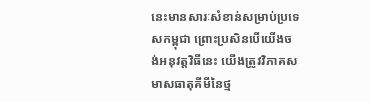នេះមានសារៈសំខាន់សម្រាប់ប្រទេសកម្ពុជា ព្រោះប្រសិនបើយើងចង់អនុវត្តវិធីនេះ យើងត្រូវវិភាគសមាសធាតុគីមីនៃថ្ម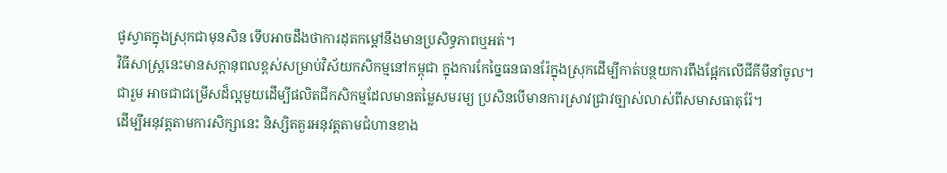ផូស្វាតក្នុងស្រុកជាមុនសិន ទើបអាចដឹងថាការដុតកម្ដៅនឹងមានប្រសិទ្ធភាពឬអត់។
វិធីសាស្ត្រនេះមានសក្តានុពលខ្ពស់សម្រាប់វិស័យកសិកម្មនៅកម្ពុជា ក្នុងការកែច្នៃធនធានរ៉ែក្នុងស្រុកដើម្បីកាត់បន្ថយការពឹងផ្អែកលើជីគីមីនាំចូល។
ជារួម អាចជាជម្រើសដ៏ល្អមួយដើម្បីផលិតជីកសិកម្មដែលមានតម្លៃសមរម្យ ប្រសិនបើមានការស្រាវជ្រាវច្បាស់លាស់ពីសមាសធាតុរ៉ែ។
ដើម្បីអនុវត្តតាមការសិក្សានេះ និស្សិតគួរអនុវត្តតាមជំហានខាង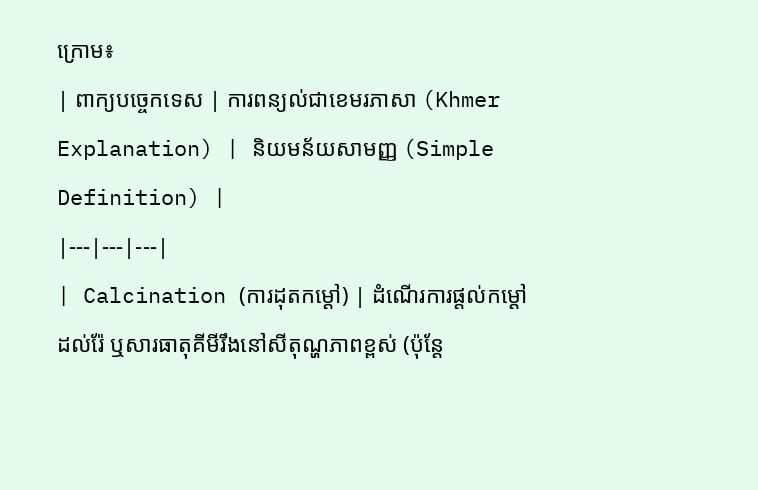ក្រោម៖
| ពាក្យបច្ចេកទេស | ការពន្យល់ជាខេមរភាសា (Khmer Explanation) | និយមន័យសាមញ្ញ (Simple Definition) |
|---|---|---|
| Calcination (ការដុតកម្ដៅ) | ដំណើរការផ្តល់កម្ដៅដល់រ៉ែ ឬសារធាតុគីមីរឹងនៅសីតុណ្ហភាពខ្ពស់ (ប៉ុន្តែ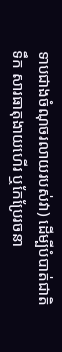ទាបជាងចំណុចរលាយរបស់វា) ដើម្បីបំបាត់ជាតិទឹក សារធាតុងាយហើរ ឬកែប្រែរចនា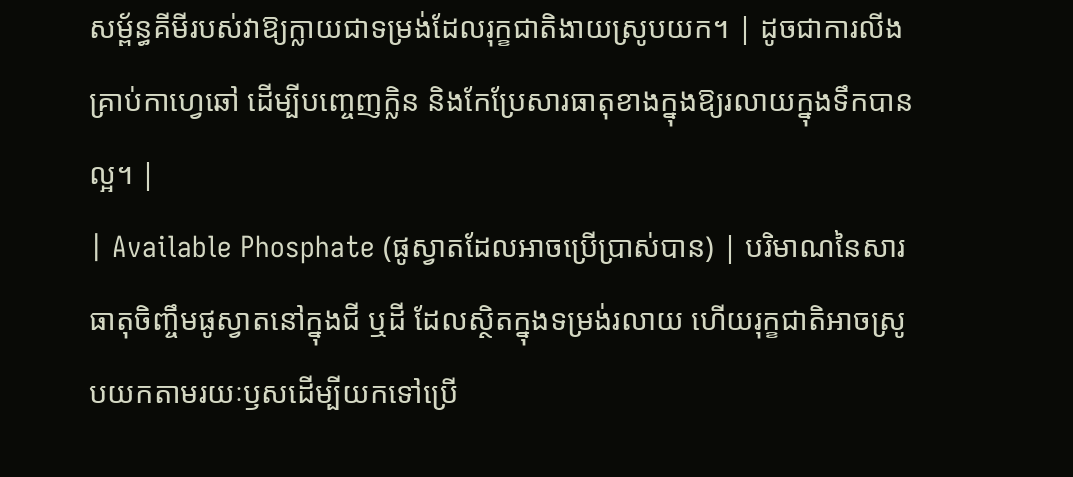សម្ព័ន្ធគីមីរបស់វាឱ្យក្លាយជាទម្រង់ដែលរុក្ខជាតិងាយស្រូបយក។ | ដូចជាការលីងគ្រាប់កាហ្វេឆៅ ដើម្បីបញ្ចេញក្លិន និងកែប្រែសារធាតុខាងក្នុងឱ្យរលាយក្នុងទឹកបានល្អ។ |
| Available Phosphate (ផូស្វាតដែលអាចប្រើប្រាស់បាន) | បរិមាណនៃសារធាតុចិញ្ចឹមផូស្វាតនៅក្នុងជី ឬដី ដែលស្ថិតក្នុងទម្រង់រលាយ ហើយរុក្ខជាតិអាចស្រូបយកតាមរយៈឫសដើម្បីយកទៅប្រើ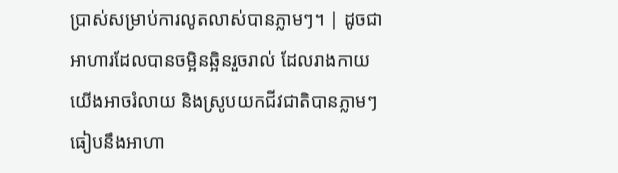ប្រាស់សម្រាប់ការលូតលាស់បានភ្លាមៗ។ | ដូចជាអាហារដែលបានចម្អិនឆ្អិនរួចរាល់ ដែលរាងកាយយើងអាចរំលាយ និងស្រូបយកជីវជាតិបានភ្លាមៗ ធៀបនឹងអាហា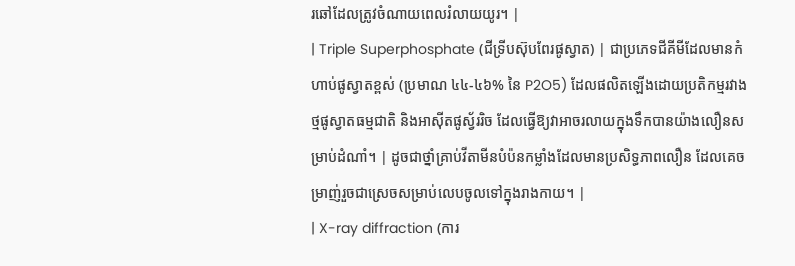រឆៅដែលត្រូវចំណាយពេលរំលាយយូរ។ |
| Triple Superphosphate (ជីទ្រីបស៊ុបពែរផូស្វាត) | ជាប្រភេទជីគីមីដែលមានកំហាប់ផូស្វាតខ្ពស់ (ប្រមាណ ៤៤-៤៦% នៃ P2O5) ដែលផលិតឡើងដោយប្រតិកម្មរវាងថ្មផូស្វាតធម្មជាតិ និងអាស៊ីតផូស្វ័ររិច ដែលធ្វើឱ្យវាអាចរលាយក្នុងទឹកបានយ៉ាងលឿនសម្រាប់ដំណាំ។ | ដូចជាថ្នាំគ្រាប់វីតាមីនបំប៉នកម្លាំងដែលមានប្រសិទ្ធភាពលឿន ដែលគេចម្រាញ់រួចជាស្រេចសម្រាប់លេបចូលទៅក្នុងរាងកាយ។ |
| X-ray diffraction (ការ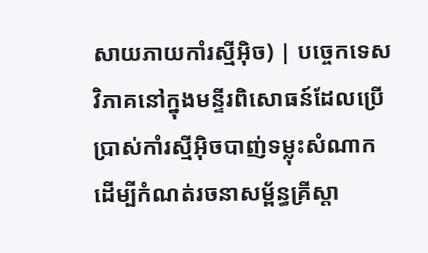សាយភាយកាំរស្មីអ៊ិច) | បច្ចេកទេសវិភាគនៅក្នុងមន្ទីរពិសោធន៍ដែលប្រើប្រាស់កាំរស្មីអ៊ិចបាញ់ទម្លុះសំណាក ដើម្បីកំណត់រចនាសម្ព័ន្ធគ្រីស្តា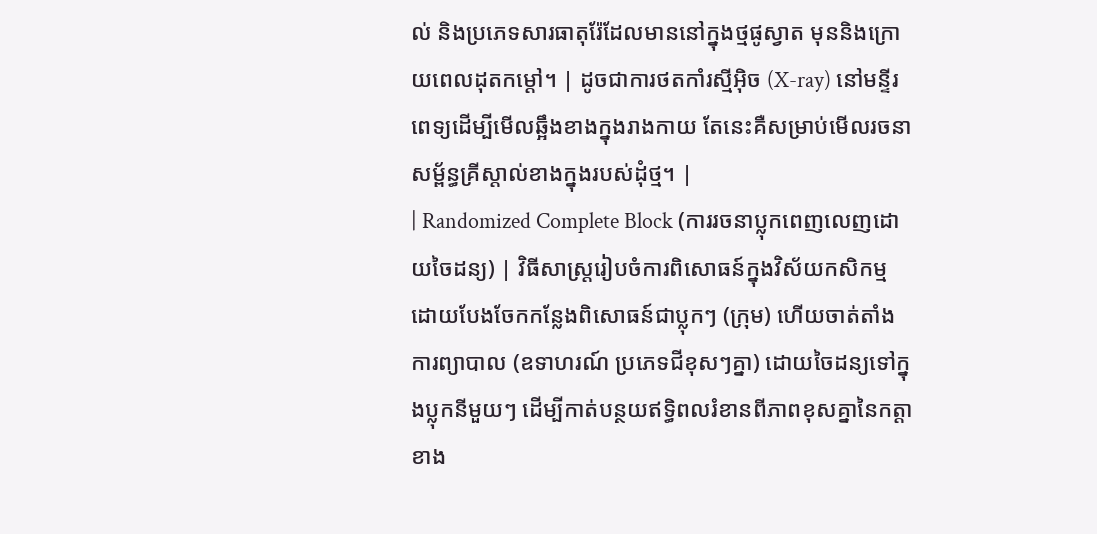ល់ និងប្រភេទសារធាតុរ៉ែដែលមាននៅក្នុងថ្មផូស្វាត មុននិងក្រោយពេលដុតកម្ដៅ។ | ដូចជាការថតកាំរស្មីអ៊ិច (X-ray) នៅមន្ទីរពេទ្យដើម្បីមើលឆ្អឹងខាងក្នុងរាងកាយ តែនេះគឺសម្រាប់មើលរចនាសម្ព័ន្ធគ្រីស្តាល់ខាងក្នុងរបស់ដុំថ្ម។ |
| Randomized Complete Block (ការរចនាប្លុកពេញលេញដោយចៃដន្យ) | វិធីសាស្ត្ររៀបចំការពិសោធន៍ក្នុងវិស័យកសិកម្ម ដោយបែងចែកកន្លែងពិសោធន៍ជាប្លុកៗ (ក្រុម) ហើយចាត់តាំងការព្យាបាល (ឧទាហរណ៍ ប្រភេទជីខុសៗគ្នា) ដោយចៃដន្យទៅក្នុងប្លុកនីមួយៗ ដើម្បីកាត់បន្ថយឥទ្ធិពលរំខានពីភាពខុសគ្នានៃកត្តាខាង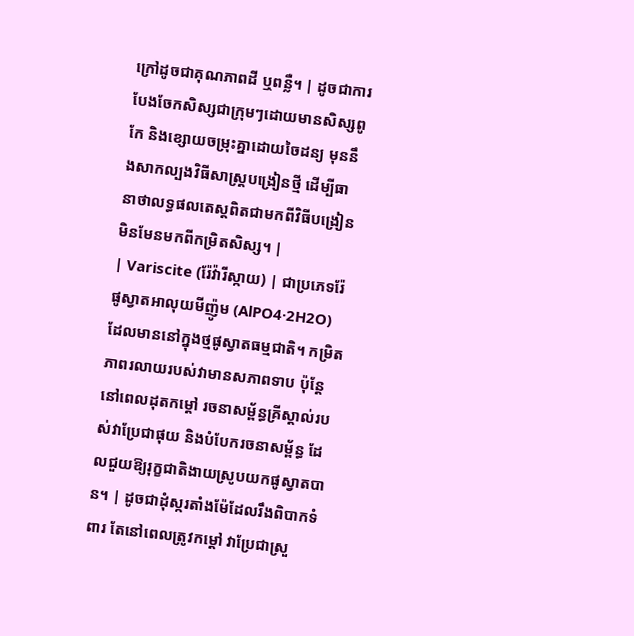ក្រៅដូចជាគុណភាពដី ឬពន្លឺ។ | ដូចជាការបែងចែកសិស្សជាក្រុមៗដោយមានសិស្សពូកែ និងខ្សោយចម្រុះគ្នាដោយចៃដន្យ មុននឹងសាកល្បងវិធីសាស្ត្របង្រៀនថ្មី ដើម្បីធានាថាលទ្ធផលតេស្តពិតជាមកពីវិធីបង្រៀន មិនមែនមកពីកម្រិតសិស្ស។ |
| Variscite (រ៉ែវ៉ារីស្កាយ) | ជាប្រភេទរ៉ែផូស្វាតអាលុយមីញ៉ូម (AlPO4·2H2O) ដែលមាននៅក្នុងថ្មផូស្វាតធម្មជាតិ។ កម្រិតភាពរលាយរបស់វាមានសភាពទាប ប៉ុន្តែនៅពេលដុតកម្ដៅ រចនាសម្ព័ន្ធគ្រីស្តាល់របស់វាប្រែជាផុយ និងបំបែករចនាសម្ព័ន្ធ ដែលជួយឱ្យរុក្ខជាតិងាយស្រូបយកផូស្វាតបាន។ | ដូចជាដុំស្ករតាំងម៉ែដែលរឹងពិបាកទំពារ តែនៅពេលត្រូវកម្ដៅ វាប្រែជាស្រួ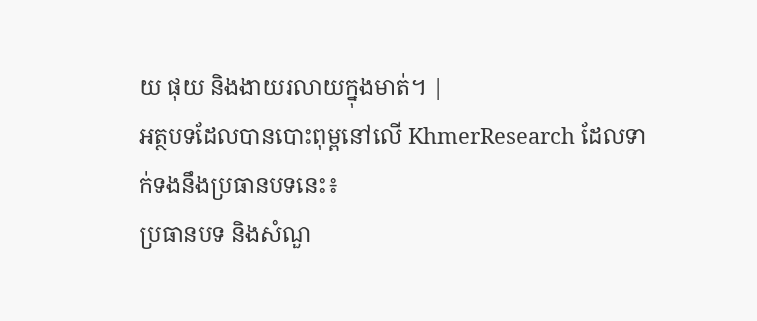យ ផុយ និងងាយរលាយក្នុងមាត់។ |
អត្ថបទដែលបានបោះពុម្ពនៅលើ KhmerResearch ដែលទាក់ទងនឹងប្រធានបទនេះ៖
ប្រធានបទ និងសំណួ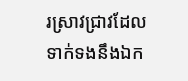រស្រាវជ្រាវដែលទាក់ទងនឹងឯក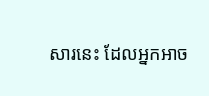សារនេះ ដែលអ្នកអាច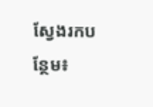ស្វែងរកបន្ថែម៖